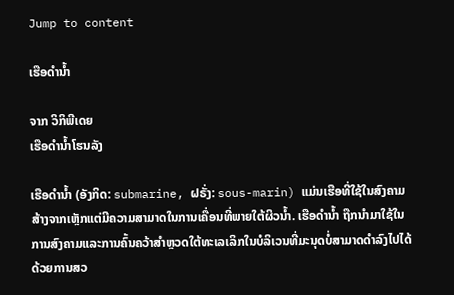Jump to content

ເຮືອດຳນ້ຳ

ຈາກ ວິກິພີເດຍ
ເຮືອດຳນ້ຳໂຮນລັງ

ເຮືອດຳນ້ຳ (ອັງກິດ: submarine, ຝຣັ່ງ: sous-marin) ແມ່ນເຮືອທີ່ໃຊ້ໃນສົງຄາມ ສ້າງຈາກເຫຼັກແຕ່ມີຄວາມສາມາດໃນການເຄື່ອນທີ່ພາຍໃຕ້ຜິວນ້ຳ. ເຮືອດຳນ້ຳ ຖືກນຳມາໃຊ້ໃນການສົງຄາມແລະການຄົ້ນຄວ້າສຳຫຼວດໃຕ້ທະເລເລິກໃນບໍລິເວນທີ່ມະນຸດບໍ່ສາມາດດຳລົງໄປໄດ້ດ້ວຍການສວ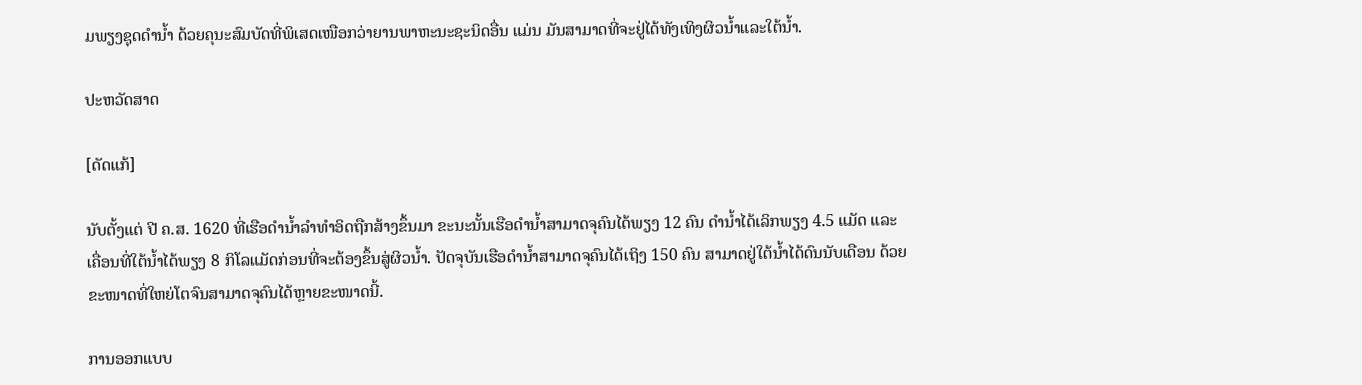ມພຽງຊຸດດຳນ້ຳ ດ້ວຍຄຸນະສົມບັດທີ່ພິເສດເໜືອກວ່າຍານພາຫະນະຊະນິດອື່ນ ແມ່ນ ມັນສາມາດທີ່ຈະຢູ່ໄດ້ທັງເທິງຜິວນ້ຳແລະໃຕ້ນ້ຳ.

ປະຫວັດສາດ

[ດັດແກ້]

ນັບຕັ້ງແຕ່ ປີ ຄ.ສ. 1620 ທີ່ເຮືອດຳນ້ຳລຳທຳອິດຖືກສ້າງຂຶ້ນມາ ຂະນະນັ້ນເຮືອດຳນ້ຳສາມາດຈຸຄົນໄດ້ພຽງ 12 ຄົນ ດຳນ້ຳໄດ້ເລິກພຽງ 4.5 ແມັດ ແລະເຄື່ອນທີ່ໃຕ້ນ້ຳໄດ້ພຽງ 8 ກິໂລແມັດກ່ອນທີ່ຈະຕ້ອງຂຶ້ນສູ່ຜິວນ້ຳ. ປັດຈຸບັນເຮືອດຳນ້ຳສາມາດຈຸຄົນໄດ້ເຖິງ 150 ຄົນ ສາມາດຢູ່ໃຕ້ນ້ຳໄດ້ດົນນັບເດືອນ ດ້ວຍຂະໜາດທີ່ໃຫຍ່ໂຕຈົນສາມາດຈຸຄົນໄດ້ຫຼາຍຂະໜາດນີ້.

ການອອກແບບ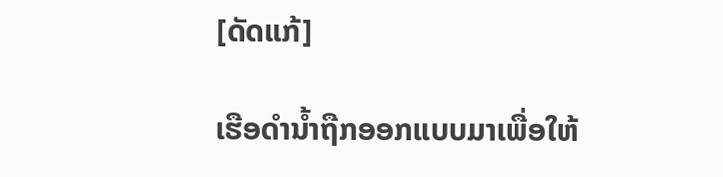[ດັດແກ້]

ເຮືອດຳນ້ຳຖືກອອກແບບມາເພື່ອໃຫ້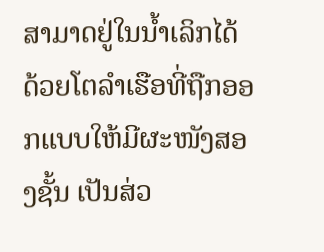ສາມາດຢູ່ໃນນ້ຳເລິກໄດ້ ດ້ວຍໂຕລຳເຮືອທີ່ຖືກອອກແບບໃຫ້ມີຜະໜັງສອງຊັ້ນ ເປັນສ່ວ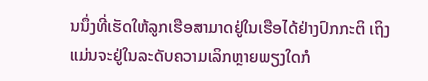ນນຶ່ງທີ່ເຮັດໃຫ້ລູກເຮືອສາມາດຢູ່ໃນເຮືອໄດ້ຢ່າງປົກກະຕິ ເຖິງແມ່ນຈະຢູ່ໃນລະດັບຄວາມເລິກຫຼາຍພຽງໃດກໍ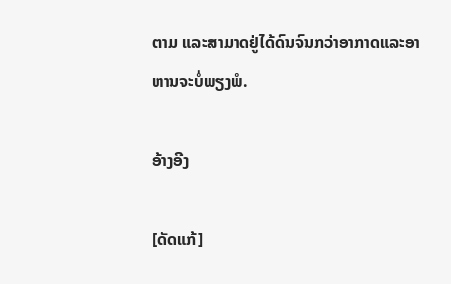ຕາມ ແລະສາມາດຢູ່ໄດ້ດົນຈົນກວ່າອາກາດແລະອາຫານຈະບໍ່ພຽງພໍ.

ອ້າງອີງ

[ດັດແກ້]